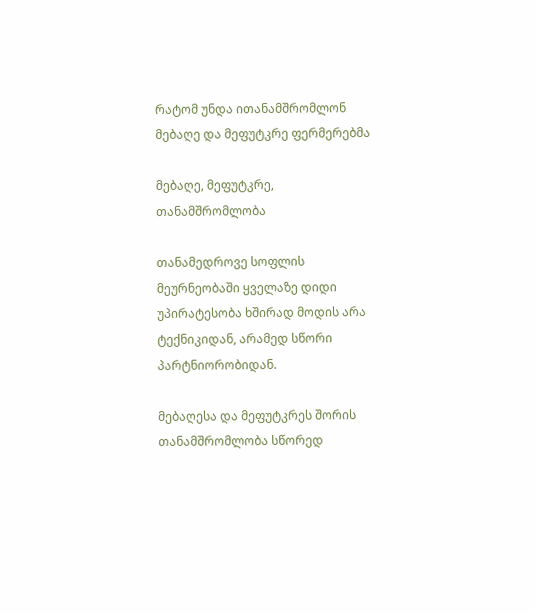რატომ უნდა ითანამშრომლონ მებაღე და მეფუტკრე ფერმერებმა

მებაღე, მეფუტკრე, თანამშრომლობა

თანამედროვე სოფლის მეურნეობაში ყველაზე დიდი უპირატესობა ხშირად მოდის არა ტექნიკიდან, არამედ სწორი პარტნიორობიდან.

მებაღესა და მეფუტკრეს შორის თანამშრომლობა სწორედ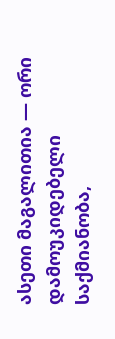ასეთი მაგალითია — ორი დამოუკიდებელი საქმიანობა,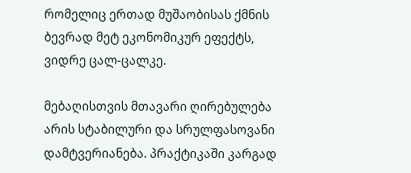რომელიც ერთად მუშაობისას ქმნის ბევრად მეტ ეკონომიკურ ეფექტს, ვიდრე ცალ-ცალკე.

მებაღისთვის მთავარი ღირებულება არის სტაბილური და სრულფასოვანი დამტვერიანება. პრაქტიკაში კარგად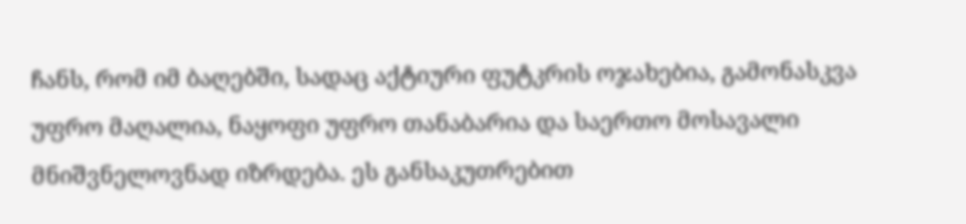ჩანს, რომ იმ ბაღებში, სადაც აქტიური ფუტკრის ოჯახებია, გამონასკვა უფრო მაღალია, ნაყოფი უფრო თანაბარია და საერთო მოსავალი მნიშვნელოვნად იზრდება. ეს განსაკუთრებით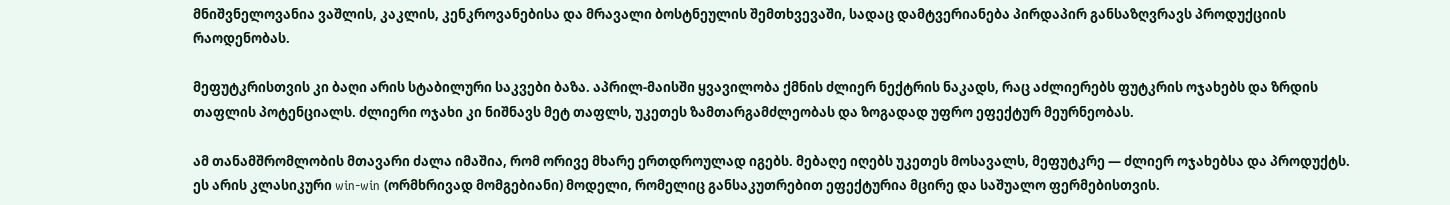მნიშვნელოვანია ვაშლის, კაკლის, კენკროვანებისა და მრავალი ბოსტნეულის შემთხვევაში, სადაც დამტვერიანება პირდაპირ განსაზღვრავს პროდუქციის რაოდენობას.

მეფუტკრისთვის კი ბაღი არის სტაბილური საკვები ბაზა. აპრილ-მაისში ყვავილობა ქმნის ძლიერ ნექტრის ნაკადს, რაც აძლიერებს ფუტკრის ოჯახებს და ზრდის თაფლის პოტენციალს. ძლიერი ოჯახი კი ნიშნავს მეტ თაფლს, უკეთეს ზამთარგამძლეობას და ზოგადად უფრო ეფექტურ მეურნეობას.

ამ თანამშრომლობის მთავარი ძალა იმაშია, რომ ორივე მხარე ერთდროულად იგებს. მებაღე იღებს უკეთეს მოსავალს, მეფუტკრე — ძლიერ ოჯახებსა და პროდუქტს. ეს არის კლასიკური win-win (ორმხრივად მომგებიანი) მოდელი, რომელიც განსაკუთრებით ეფექტურია მცირე და საშუალო ფერმებისთვის.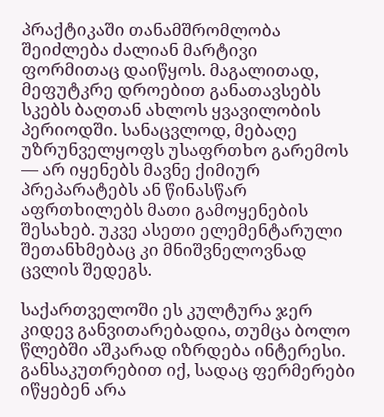პრაქტიკაში თანამშრომლობა შეიძლება ძალიან მარტივი ფორმითაც დაიწყოს. მაგალითად, მეფუტკრე დროებით განათავსებს სკებს ბაღთან ახლოს ყვავილობის პერიოდში. სანაცვლოდ, მებაღე უზრუნველყოფს უსაფრთხო გარემოს — არ იყენებს მავნე ქიმიურ პრეპარატებს ან წინასწარ აფრთხილებს მათი გამოყენების შესახებ. უკვე ასეთი ელემენტარული შეთანხმებაც კი მნიშვნელოვნად ცვლის შედეგს.

საქართველოში ეს კულტურა ჯერ კიდევ განვითარებადია, თუმცა ბოლო წლებში აშკარად იზრდება ინტერესი. განსაკუთრებით იქ, სადაც ფერმერები იწყებენ არა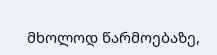მხოლოდ წარმოებაზე,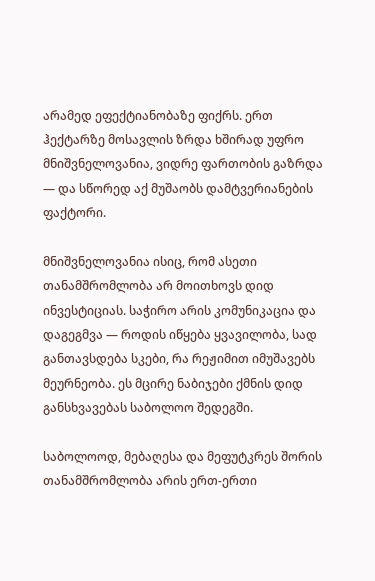არამედ ეფექტიანობაზე ფიქრს. ერთ ჰექტარზე მოსავლის ზრდა ხშირად უფრო მნიშვნელოვანია, ვიდრე ფართობის გაზრდა — და სწორედ აქ მუშაობს დამტვერიანების ფაქტორი.

მნიშვნელოვანია ისიც, რომ ასეთი თანამშრომლობა არ მოითხოვს დიდ ინვესტიციას. საჭირო არის კომუნიკაცია და დაგეგმვა — როდის იწყება ყვავილობა, სად განთავსდება სკები, რა რეჟიმით იმუშავებს მეურნეობა. ეს მცირე ნაბიჯები ქმნის დიდ განსხვავებას საბოლოო შედეგში.

საბოლოოდ, მებაღესა და მეფუტკრეს შორის თანამშრომლობა არის ერთ-ერთი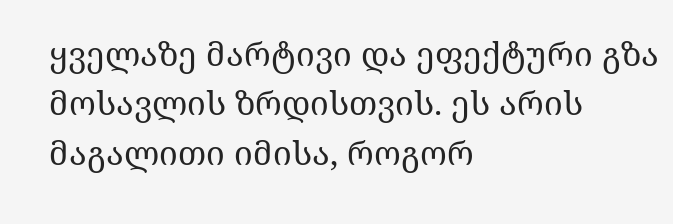ყველაზე მარტივი და ეფექტური გზა მოსავლის ზრდისთვის. ეს არის მაგალითი იმისა, როგორ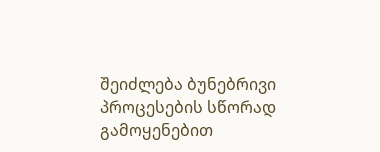შეიძლება ბუნებრივი პროცესების სწორად გამოყენებით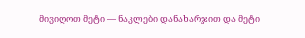მივიღოთ მეტი — ნაკლები დანახარჯით და მეტი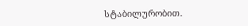სტაბილურობით.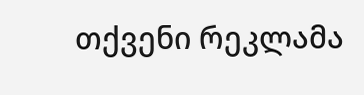თქვენი რეკლამა